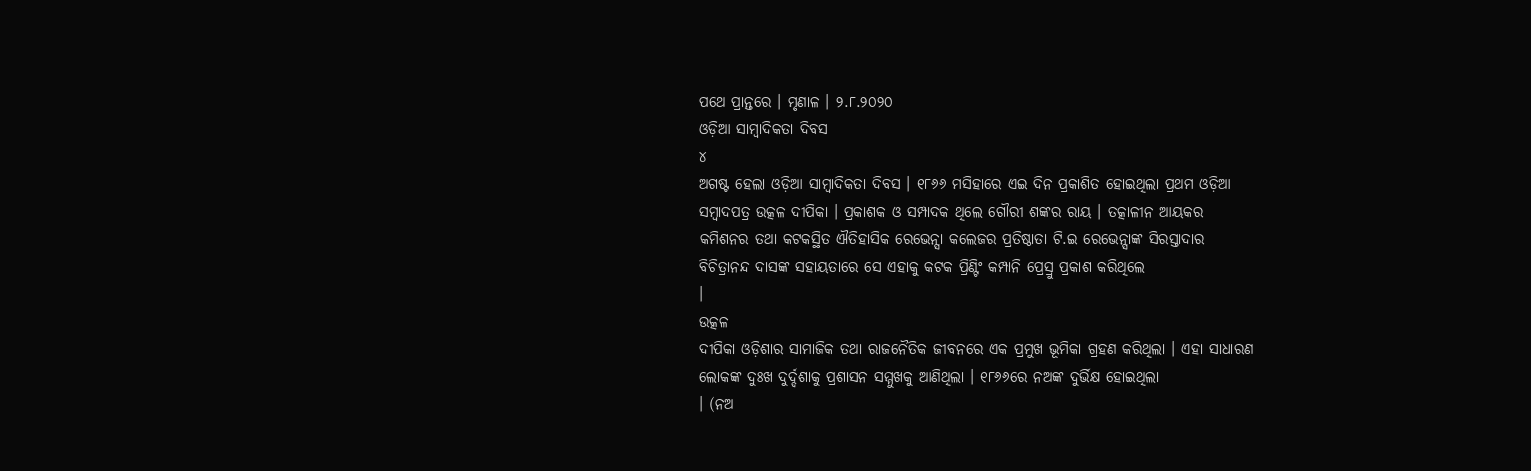ପଥେ ପ୍ରାନ୍ତରେ । ମୃଣାଳ । ୨.୮.୨୦୨୦
ଓଡ଼ିଆ ସାମ୍ବାଦିକତା ଦିବସ
୪
ଅଗଷ୍ଟ ହେଲା ଓଡ଼ିଆ ସାମ୍ବାଦିକତା ଦିବସ । ୧୮୬୬ ମସିହାରେ ଏଇ ଦିନ ପ୍ରକାଶିତ ହୋଇଥିଲା ପ୍ରଥମ ଓଡ଼ିଆ
ସମ୍ବାଦପତ୍ର ଉତ୍କଳ ଦୀପିକା । ପ୍ରକାଶକ ଓ ସମ୍ପାଦକ ଥିଲେ ଗୌରୀ ଶଙ୍କର ରାୟ । ତତ୍କାଳୀନ ଆୟକର
କମିଶନର ତଥା କଟକସ୍ଥିତ ଐତିହାସିକ ରେଭେନ୍ସା କଲେଜର ପ୍ରତିଷ୍ଠାତା ଟି.ଇ ରେଭେନ୍ସାଙ୍କ ସିରସ୍ତାଦାର
ବିଚିତ୍ରାନନ୍ଦ ଦାସଙ୍କ ସହାୟତାରେ ସେ ଏହାକୁ କଟକ ପ୍ରିଣ୍ଟିଂ କମ୍ପାନି ପ୍ରେସ୍ରୁ ପ୍ରକାଶ କରିଥିଲେ
।
ଉତ୍କଳ
ଦୀପିକା ଓଡ଼ିଶାର ସାମାଜିକ ତଥା ରାଜନୈତିକ ଜୀବନରେ ଏକ ପ୍ରମୁଖ ଭୂମିକା ଗ୍ରହଣ କରିଥିଲା । ଏହା ସାଧାରଣ
ଲୋକଙ୍କ ଦୁଃଖ ଦୁର୍ଦ୍ଦଶାକୁ ପ୍ରଶାସନ ସମ୍ମୁଖକୁ ଆଣିଥିଲା । ୧୮୬୬ରେ ନଅଙ୍କ ଦୁର୍ଭିକ୍ଷ ହୋଇଥିଲା
। (ନଅ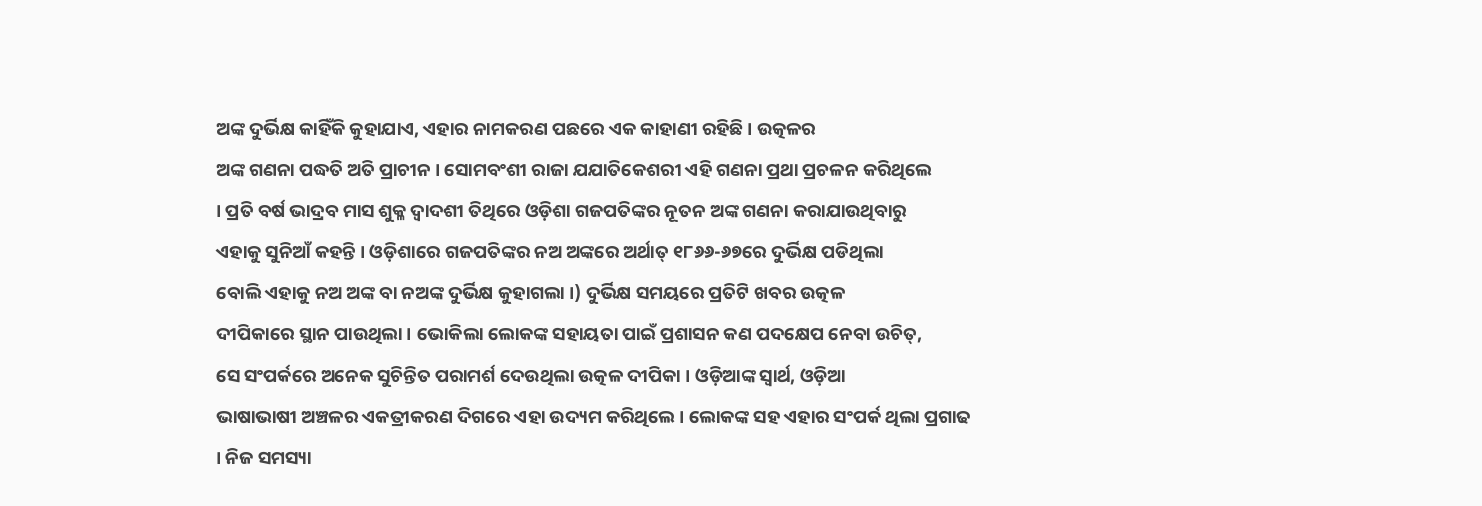ଅଙ୍କ ଦୁର୍ଭିକ୍ଷ କାହିଁକି କୁହାଯାଏ, ଏହାର ନାମକରଣ ପଛରେ ଏକ କାହାଣୀ ରହିଛି । ଉତ୍କଳର
ଅଙ୍କ ଗଣନା ପଦ୍ଧତି ଅତି ପ୍ରାଚୀନ । ସୋମବଂଶୀ ରାଜା ଯଯାତିକେଶରୀ ଏହି ଗଣନା ପ୍ରଥା ପ୍ରଚଳନ କରିଥିଲେ
। ପ୍ରତି ବର୍ଷ ଭାଦ୍ରବ ମାସ ଶୁକ୍ଳ ଦ୍ୱାଦଶୀ ତିଥିରେ ଓଡ଼ିଶା ଗଜପତିଙ୍କର ନୂତନ ଅଙ୍କ ଗଣନା କରାଯାଉଥିବାରୁ
ଏହାକୁ ସୁନିଆଁ କହନ୍ତି । ଓଡ଼ିଶାରେ ଗଜପତିଙ୍କର ନଅ ଅଙ୍କରେ ଅର୍ଥାତ୍ ୧୮୬୬-୬୭ରେ ଦୁର୍ଭିକ୍ଷ ପଡିଥିଲା
ବୋଲି ଏହାକୁ ନଅ ଅଙ୍କ ବା ନଅଙ୍କ ଦୁର୍ଭିକ୍ଷ କୁହାଗଲା ।) ଦୁର୍ଭିକ୍ଷ ସମୟରେ ପ୍ରତିଟି ଖବର ଉତ୍କଳ
ଦୀପିକାରେ ସ୍ଥାନ ପାଉଥିଲା । ଭୋକିଲା ଲୋକଙ୍କ ସହାୟତା ପାଇଁ ପ୍ରଶାସନ କଣ ପଦକ୍ଷେପ ନେବା ଉଚିତ୍,
ସେ ସଂପର୍କରେ ଅନେକ ସୁଚିନ୍ତିତ ପରାମର୍ଶ ଦେଉଥିଲା ଉତ୍କଳ ଦୀପିକା । ଓଡ଼ିଆଙ୍କ ସ୍ୱାର୍ଥ, ଓଡ଼ିଆ
ଭାଷାଭାଷୀ ଅଞ୍ଚଳର ଏକତ୍ରୀକରଣ ଦିଗରେ ଏହା ଉଦ୍ୟମ କରିଥିଲେ । ଲୋକଙ୍କ ସହ ଏହାର ସଂପର୍କ ଥିଲା ପ୍ରଗାଢ
। ନିଜ ସମସ୍ୟା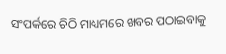ସଂପର୍କରେ ଚିଠି ମାଧ୍ୟମରେ ଖବର ପଠାଇବାକୁ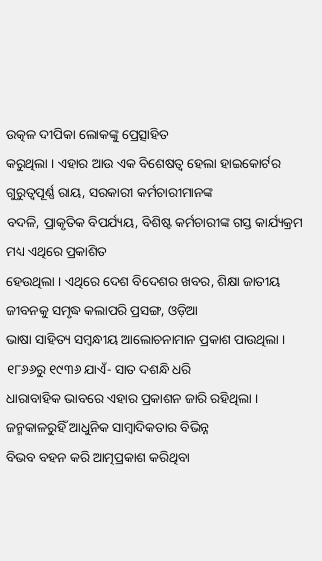ଉତ୍କଳ ଦୀପିକା ଲୋକଙ୍କୁ ପ୍ରେତ୍ସାହିତ
କରୁଥିଲା । ଏହାର ଆଉ ଏକ ବିଶେଷତ୍ୱ ହେଲା ହାଇକୋର୍ଟର ଗୁରୁତ୍ୱପୂର୍ଣ୍ଣ ରାୟ, ସରକାରୀ କର୍ମଚାରୀମାନଙ୍କ
ବଦଳି, ପ୍ରାକୃତିକ ବିପର୍ଯ୍ୟୟ, ବିଶିଷ୍ଟ କର୍ମଚାରୀଙ୍କ ଗସ୍ତ କାର୍ଯ୍ୟକ୍ରମ ମଧ୍ୟ ଏଥିରେ ପ୍ରକାଶିତ
ହେଉଥିଲା । ଏଥିରେ ଦେଶ ବିଦେଶର ଖବର, ଶିକ୍ଷା ଜାତୀୟ ଜୀବନକୁ ସମୃଦ୍ଧ କଲାପରି ପ୍ରସଙ୍ଗ, ଓଡ଼ିଆ
ଭାଷା ସାହିତ୍ୟ ସମ୍ବନ୍ଧୀୟ ଆଲୋଚନାମାନ ପ୍ରକାଶ ପାଉଥିଲା । ୧୮୬୬ରୁ ୧୯୩୬ ଯାଏଁ- ସାତ ଦଶନ୍ଧି ଧରି
ଧାରାବାହିକ ଭାବରେ ଏହାର ପ୍ରକାଶନ ଜାରି ରହିଥିଲା । ଜନ୍ମକାଳରୁହିଁ ଆଧୁନିକ ସାମ୍ବାଦିକତାର ବିଭିନ୍ନ
ବିଭବ ବହନ କରି ଆତ୍ମପ୍ରକାଶ କରିଥିବା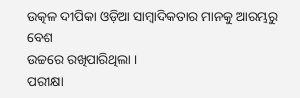ଉତ୍କଳ ଦୀପିକା ଓଡ଼ିଆ ସାମ୍ବାଦିକତାର ମାନକୁ ଆରମ୍ଭରୁ ବେଶ
ଉଚ୍ଚରେ ରଖିପାରିଥିଲା ।
ପରୀକ୍ଷା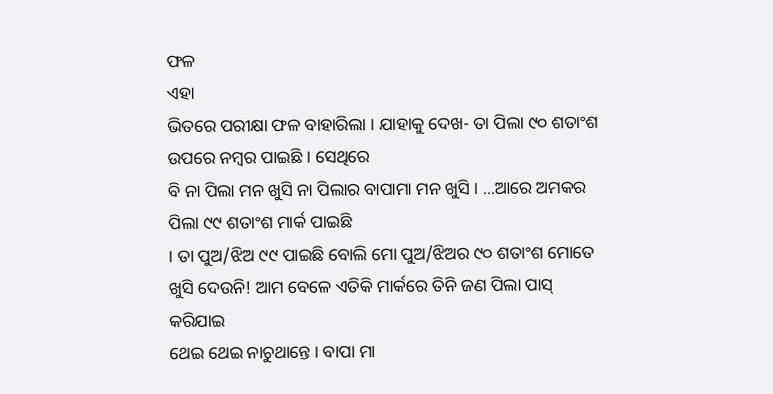ଫଳ
ଏହା
ଭିତରେ ପରୀକ୍ଷା ଫଳ ବାହାରିଲା । ଯାହାକୁ ଦେଖ- ତା ପିଲା ୯୦ ଶତାଂଶ ଉପରେ ନମ୍ବର ପାଇଛି । ସେଥିରେ
ବି ନା ପିଲା ମନ ଖୁସି ନା ପିଲାର ବାପାମା ମନ ଖୁସି । ...ଆରେ ଅମକର ପିଲା ୯୯ ଶତାଂଶ ମାର୍କ ପାଇଛି
। ତା ପୁଅ/ଝିଅ ୯୯ ପାଇଛି ବୋଲି ମୋ ପୁଅ/ଝିଅର ୯୦ ଶତାଂଶ ମୋତେ ଖୁସି ଦେଉନି! ଆମ ବେଳେ ଏତିକି ମାର୍କରେ ତିନି ଜଣ ପିଲା ପାସ୍ କରିଯାଇ
ଥେଇ ଥେଇ ନାଚୁଥାନ୍ତେ । ବାପା ମା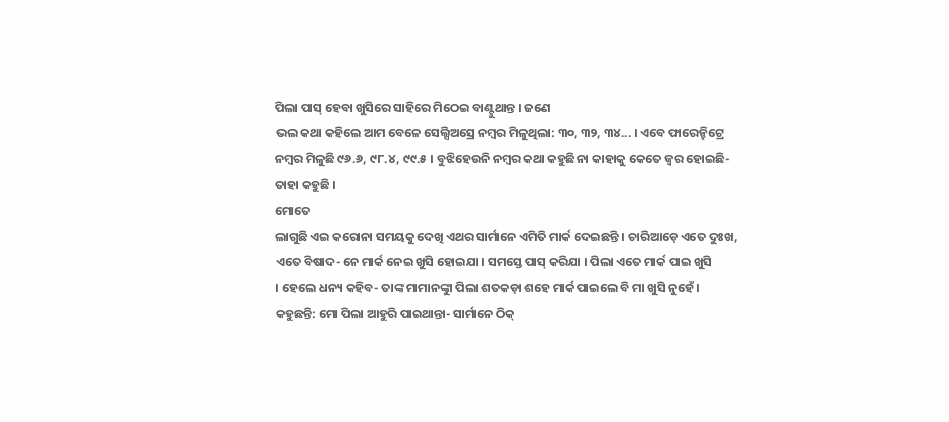ପିଲା ପାସ୍ ହେବା ଖୁସିରେ ସାହିରେ ମିଠେଇ ବାଣ୍ଟୁଥାନ୍ତ । ଜଣେ
ଭଲ କଥା କହିଲେ ଆମ ବେଳେ ସେଲ୍ସିଅସ୍ରେ ନମ୍ବର ମିଳୁଥିଲା: ୩୦, ୩୨, ୩୪... । ଏବେ ଫାରେନ୍ହିଟ୍ରେ
ନମ୍ବର ମିଳୁଛି ୯୬.୬, ୯୮.୪, ୯୯.୫ । ବୁଝିହେଉନି ନମ୍ବର କଥା କହୁଛି ନା କାହାକୁ କେତେ ଜ୍ୱର ହୋଇଛି-
ତାହା କହୁଛି ।
ମୋତେ
ଲାଗୁଛି ଏଇ କରୋନା ସମୟକୁ ଦେଖି ଏଥର ସାର୍ମାନେ ଏମିତି ମାର୍କ ଦେଇଛନ୍ତି । ଚାରିଆଡ଼େ ଏତେ ଦୁଃଖ,
ଏତେ ବିଷାଦ- ନେ ମାର୍କ ନେଇ ଖୁସି ହୋଇଯା । ସମସ୍ତେ ପାସ୍ କରିଯା । ପିଲା ଏତେ ମାର୍କ ପାଇ ଖୁସି
। ହେଲେ ଧନ୍ୟ କହିବ- ତାଙ୍କ ମାମାନଙ୍କୁା ପିଲା ଶତକଡ଼ା ଶହେ ମାର୍କ ପାଇଲେ ବି ମା ଖୁସି ନୁହେଁ ।
କହୁଛନ୍ତି: ମୋ ପିଲା ଆହୁରି ପାଇଥାନ୍ତା- ସାର୍ମାନେ ଠିକ୍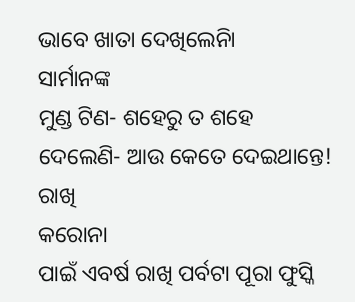ଭାବେ ଖାତା ଦେଖିଲେନିା
ସାର୍ମାନଙ୍କ
ମୁଣ୍ଡ ଟିଣ- ଶହେରୁ ତ ଶହେ ଦେଲେଣି- ଆଉ କେତେ ଦେଇଥାନ୍ତେ!
ରାଖି
କରୋନା
ପାଇଁ ଏବର୍ଷ ରାଖି ପର୍ବଟା ପୂରା ଫୁସ୍କି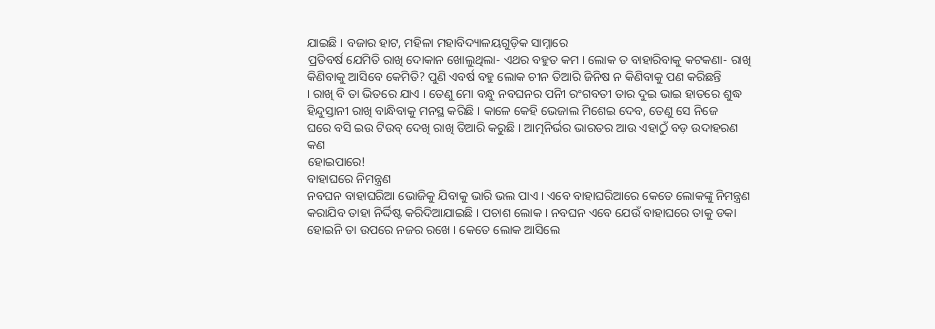ଯାଇଛି । ବଜାର ହାଟ, ମହିଳା ମହାବିଦ୍ୟାଳୟଗୁଡ଼ିକ ସାମ୍ନାରେ
ପ୍ରତିବର୍ଷ ଯେମିତି ରାଖି ଦୋକାନ ଖୋଲୁଥିଲା- ଏଥର ବହୁତ କମ । ଲୋକ ତ ବାହାରିବାକୁ କଟକଣା- ରାଖି
କିଣିବାକୁ ଆସିବେ କେମିତି? ପୁଣି ଏବର୍ଷ ବହୁ ଲୋକ ଚୀନ ତିଆରି ଜିନିଷ ନ କିଣିବାକୁ ପଣ କରିଛନ୍ତି
। ରାଖି ବି ତା ଭିତରେ ଯାଏ । ତେଣୁ ମୋ ବନ୍ଧୁ ନବଘନର ପନିୀ ରଂଗବତୀ ତାର ଦୁଇ ଭାଇ ହାତରେ ଶୁଦ୍ଧ
ହିନ୍ଦୁସ୍ତାନୀ ରାଖି ବାନ୍ଧିବାକୁ ମନସ୍ଥ କରିଛି । କାଳେ କେହି ଭେଜାଲ ମିଶେଇ ଦେବ, ତେଣୁ ସେ ନିଜେ
ଘରେ ବସି ଇଉ ଟିଉବ୍ ଦେଖି ରାଖି ତିଆରି କରୁଛି । ଆତ୍ମନିର୍ଭର ଭାରତର ଆଉ ଏହାଠୁଁ ବଡ଼ ଉଦାହରଣ କଣ
ହୋଇପାରେ!
ବାହାଘରେ ନିମନ୍ତ୍ରଣ
ନବଘନ ବାହାଘରିଆ ଭୋଜିକୁ ଯିବାକୁ ଭାରି ଭଲ ପାଏ । ଏବେ ବାହାଘରିଆରେ କେତେ ଲୋକଙ୍କୁ ନିମନ୍ତ୍ରଣ କରାଯିବ ତାହା ନିର୍ଦ୍ଦିଷ୍ଟ କରିଦିଆଯାଇଛି । ପଚାଶ ଲୋକ । ନବଘନ ଏବେ ଯେଉଁ ବାହାଘରେ ତାକୁ ଡକା ହୋଇନି ତା ଉପରେ ନଜର ରଖେ । କେତେ ଲୋକ ଆସିଲେ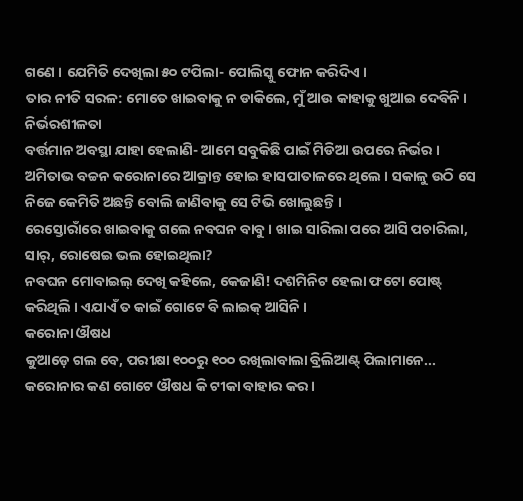ଗଣେ । ଯେମିତି ଦେଖିଲା ୫୦ ଟପିଲା- ପୋଲିସ୍କୁ ଫୋନ କରିଦିଏ ।
ତାର ନୀତି ସରଳ: ମୋତେ ଖାଇବାକୁ ନ ଡାକିଲେ, ମୁଁ ଆଉ କାହାକୁ ଖୁଆଇ ଦେବିନି ।
ନିର୍ଭରଶୀଳତା
ବର୍ତ୍ତମାନ ଅବସ୍ଥା ଯାହା ହେଲାଣି- ଆମେ ସବୁକିଛି ପାଇଁ ମିଡିଆ ଉପରେ ନିର୍ଭର । ଅମିତାଭ ବଚ୍ଚନ କରୋନାରେ ଆକ୍ରାନ୍ତ ହୋଇ ହାସପାତାଳରେ ଥିଲେ । ସକାଳୁ ଉଠି ସେ ନିଜେ କେମିତି ଅଛନ୍ତି ବୋଲି ଜାଣିବାକୁ ସେ ଟିଭି ଖୋଲୁଛନ୍ତି ।
ରେସ୍ତୋରାଁରେ ଖାଇବାକୁ ଗଲେ ନବଘନ ବାବୁ । ଖାଇ ସାରିଲା ପରେ ଆସି ପଚାରିଲା, ସାର୍, ରୋଷେଇ ଭଲ ହୋଇଥିଲା?
ନବଘନ ମୋବାଇଲ୍ ଦେଖି କହିଲେ, କେଜାଣି! ଦଶମିନିଟ ହେଲା ଫଟୋ ପୋଷ୍ଟ୍ କରିଥିଲି । ଏଯାଏଁ ତ କାଇଁ ଗୋଟେ ବି ଲାଇକ୍ ଆସିନି ।
କରୋନା ଔଷଧ
କୁଆଡ଼େ ଗଲ ବେ, ପରୀକ୍ଷା ୧୦୦ରୁ ୧୦୦ ରଖିଲାବାଲା ବ୍ରିଲିଆଣ୍ଟ୍ ପିଲାମାନେ... କରୋନାର କଣ ଗୋଟେ ଔଷଧ କି ଟୀକା ବାହାର କର ।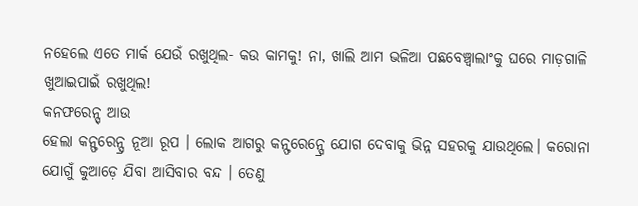ନହେଲେ ଏତେ ମାର୍କ ଯେଉଁ ରଖୁଥିଲ- କଉ କାମକୁ! ନା, ଖାଲି ଆମ ଭଳିଆ ପଛବେଞ୍ଚ୍ବାଲାଂକୁ ଘରେ ମାଡ଼ଗାଳି ଖୁଆଇପାଇଁ ରଖୁଥିଲ!
କନଫରେନ୍ସ୍ ଆଉ
ହେଲା କନ୍ଫରେନ୍ସ୍ର ନୂଆ ରୂପ । ଲୋକ ଆଗରୁ କନ୍ଫରେନ୍ସ୍ରେ ଯୋଗ ଦେବାକୁ ଭିନ୍ନ ସହରକୁ ଯାଉଥିଲେ। କରୋନା ଯୋଗୁଁ କୁଆଡ଼େ ଯିବା ଆସିବାର ବନ୍ଦ । ତେଣୁ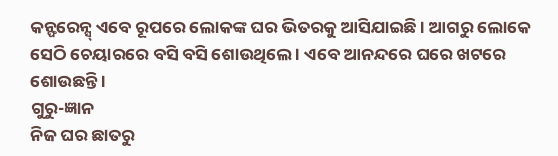କନ୍ଫରେନ୍ସ୍ ଏବେ ରୂପରେ ଲୋକଙ୍କ ଘର ଭିତରକୁ ଆସିଯାଇଛି । ଆଗରୁ ଲୋକେ ସେଠି ଚେୟାରରେ ବସି ବସି ଶୋଉଥିଲେ । ଏବେ ଆନନ୍ଦରେ ଘରେ ଖଟରେ ଶୋଉଛନ୍ତି ।
ଗୁରୁ-ଜ୍ଞାନ
ନିଜ ଘର ଛାତରୁ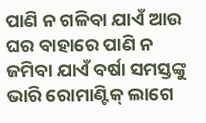ପାଣି ନ ଗଳିବା ଯାଏଁ ଆଉ ଘର ବାହାରେ ପାଣି ନ ଜମିବା ଯାଏଁ ବର୍ଷା ସମସ୍ତଙ୍କୁ ଭାରି ରୋମାଣ୍ଟିକ୍ ଲାଗେ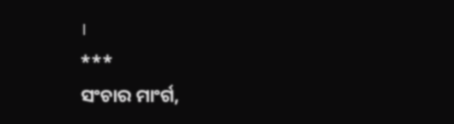।
***
ସଂଚାର ମାଂର୍ଗ,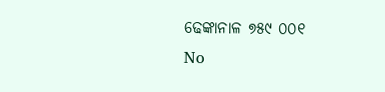ଢେଙ୍କାନାଳ ୭୫୯ ୦୦୧
No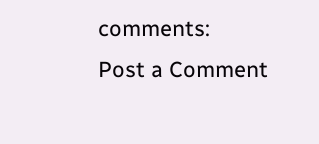comments:
Post a Comment